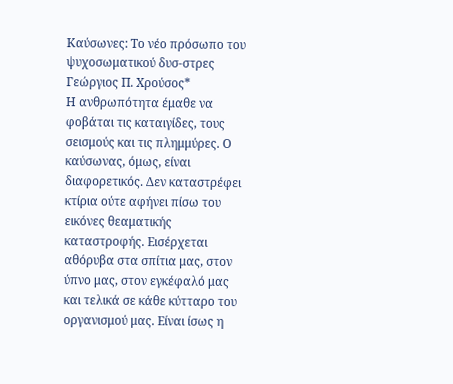Καύσωνες: Το νέο πρόσωπο του ψυχοσωματικού δυσ-στρες
Γεώργιος Π. Χρούσος*
Η ανθρωπότητα έμαθε να φοβάται τις καταιγίδες, τους σεισμούς και τις πλημμύρες. Ο καύσωνας, όμως, είναι διαφορετικός. Δεν καταστρέφει κτίρια ούτε αφήνει πίσω του εικόνες θεαματικής καταστροφής. Εισέρχεται αθόρυβα στα σπίτια μας, στον ύπνο μας, στον εγκέφαλό μας και τελικά σε κάθε κύτταρο του οργανισμού μας. Είναι ίσως η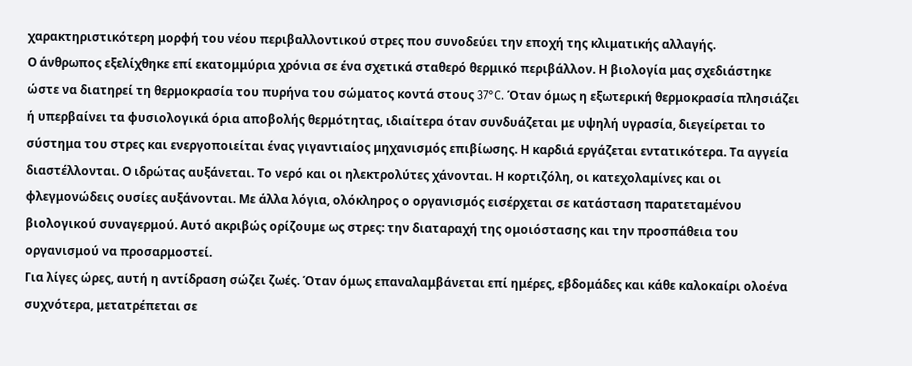χαρακτηριστικότερη μορφή του νέου περιβαλλοντικού στρες που συνοδεύει την εποχή της κλιματικής αλλαγής.
Ο άνθρωπος εξελίχθηκε επί εκατομμύρια χρόνια σε ένα σχετικά σταθερό θερμικό περιβάλλον. Η βιολογία μας σχεδιάστηκε ώστε να διατηρεί τη θερμοκρασία του πυρήνα του σώματος κοντά στους 37°C. Όταν όμως η εξωτερική θερμοκρασία πλησιάζει ή υπερβαίνει τα φυσιολογικά όρια αποβολής θερμότητας, ιδιαίτερα όταν συνδυάζεται με υψηλή υγρασία, διεγείρεται το σύστημα του στρες και ενεργοποιείται ένας γιγαντιαίος μηχανισμός επιβίωσης. Η καρδιά εργάζεται εντατικότερα. Τα αγγεία διαστέλλονται. Ο ιδρώτας αυξάνεται. Το νερό και οι ηλεκτρολύτες χάνονται. Η κορτιζόλη, οι κατεχολαμίνες και οι φλεγμονώδεις ουσίες αυξάνονται. Με άλλα λόγια, ολόκληρος ο οργανισμός εισέρχεται σε κατάσταση παρατεταμένου βιολογικού συναγερμού. Αυτό ακριβώς ορίζουμε ως στρες: την διαταραχή της ομοιόστασης και την προσπάθεια του οργανισμού να προσαρμοστεί.
Για λίγες ώρες, αυτή η αντίδραση σώζει ζωές. Όταν όμως επαναλαμβάνεται επί ημέρες, εβδομάδες και κάθε καλοκαίρι ολοένα συχνότερα, μετατρέπεται σε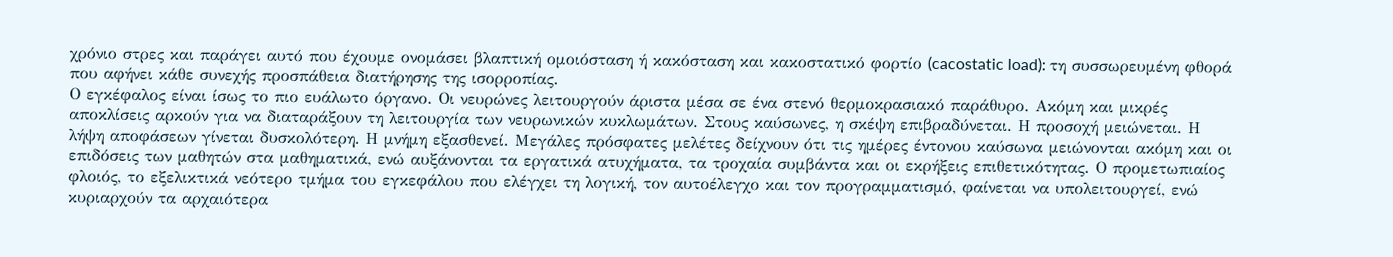χρόνιο στρες και παράγει αυτό που έχουμε ονομάσει βλαπτική ομοιόσταση ή κακόσταση και κακοστατικό φορτίο (cacostatic load): τη συσσωρευμένη φθορά που αφήνει κάθε συνεχής προσπάθεια διατήρησης της ισορροπίας.
Ο εγκέφαλος είναι ίσως το πιο ευάλωτο όργανο. Οι νευρώνες λειτουργούν άριστα μέσα σε ένα στενό θερμοκρασιακό παράθυρο. Ακόμη και μικρές αποκλίσεις αρκούν για να διαταράξουν τη λειτουργία των νευρωνικών κυκλωμάτων. Στους καύσωνες, η σκέψη επιβραδύνεται. Η προσοχή μειώνεται. Η λήψη αποφάσεων γίνεται δυσκολότερη. Η μνήμη εξασθενεί. Μεγάλες πρόσφατες μελέτες δείχνουν ότι τις ημέρες έντονου καύσωνα μειώνονται ακόμη και οι επιδόσεις των μαθητών στα μαθηματικά, ενώ αυξάνονται τα εργατικά ατυχήματα, τα τροχαία συμβάντα και οι εκρήξεις επιθετικότητας. Ο προμετωπιαίος φλοιός, το εξελικτικά νεότερο τμήμα του εγκεφάλου που ελέγχει τη λογική, τον αυτοέλεγχο και τον προγραμματισμό, φαίνεται να υπολειτουργεί, ενώ κυριαρχούν τα αρχαιότερα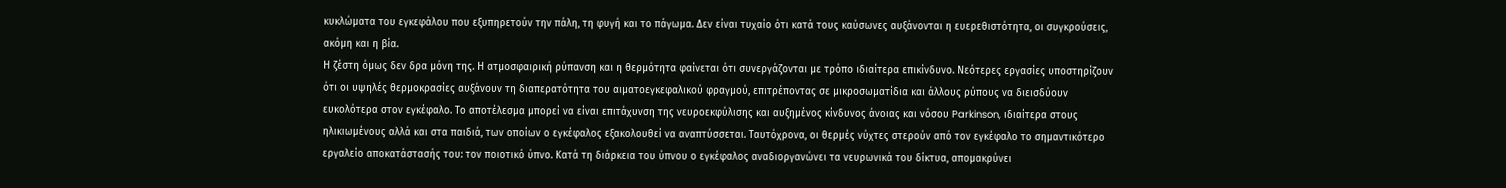κυκλώματα του εγκεφάλου που εξυπηρετούν την πάλη, τη φυγή και το πάγωμα. Δεν είναι τυχαίο ότι κατά τους καύσωνες αυξάνονται η ευερεθιστότητα, οι συγκρούσεις, ακόμη και η βία.
Η ζέστη όμως δεν δρα μόνη της. Η ατμοσφαιρική ρύπανση και η θερμότητα φαίνεται ότι συνεργάζονται με τρόπο ιδιαίτερα επικίνδυνο. Νεότερες εργασίες υποστηρίζουν ότι οι υψηλές θερμοκρασίες αυξάνουν τη διαπερατότητα του αιματοεγκεφαλικού φραγμού, επιτρέποντας σε μικροσωματίδια και άλλους ρύπους να διεισδύουν ευκολότερα στον εγκέφαλο. Το αποτέλεσμα μπορεί να είναι επιτάχυνση της νευροεκφύλισης και αυξημένος κίνδυνος άνοιας και νόσου Parkinson, ιδιαίτερα στους ηλικιωμένους αλλά και στα παιδιά, των οποίων ο εγκέφαλος εξακολουθεί να αναπτύσσεται. Ταυτόχρονα, οι θερμές νύχτες στερούν από τον εγκέφαλο το σημαντικότερο εργαλείο αποκατάστασής του: τον ποιοτικό ύπνο. Κατά τη διάρκεια του ύπνου ο εγκέφαλος αναδιοργανώνει τα νευρωνικά του δίκτυα, απομακρύνει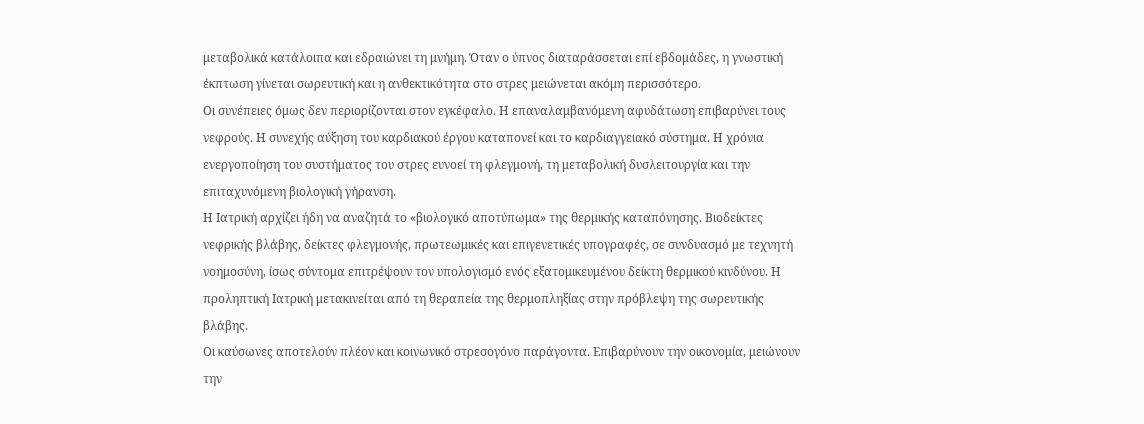μεταβολικά κατάλοιπα και εδραιώνει τη μνήμη. Όταν ο ύπνος διαταράσσεται επί εβδομάδες, η γνωστική έκπτωση γίνεται σωρευτική και η ανθεκτικότητα στο στρες μειώνεται ακόμη περισσότερο.
Οι συνέπειες όμως δεν περιορίζονται στον εγκέφαλο. Η επαναλαμβανόμενη αφυδάτωση επιβαρύνει τους νεφρούς. Η συνεχής αύξηση του καρδιακού έργου καταπονεί και το καρδιαγγειακό σύστημα. Η χρόνια ενεργοποίηση του συστήματος του στρες ευνοεί τη φλεγμονή, τη μεταβολική δυσλειτουργία και την επιταχυνόμενη βιολογική γήρανση.
Η Ιατρική αρχίζει ήδη να αναζητά το «βιολογικό αποτύπωμα» της θερμικής καταπόνησης. Βιοδείκτες νεφρικής βλάβης, δείκτες φλεγμονής, πρωτεωμικές και επιγενετικές υπογραφές, σε συνδυασμό με τεχνητή νοημοσύνη, ίσως σύντομα επιτρέψουν τον υπολογισμό ενός εξατομικευμένου δείκτη θερμικού κινδύνου. Η προληπτική Ιατρική μετακινείται από τη θεραπεία της θερμοπληξίας στην πρόβλεψη της σωρευτικής βλάβης.
Οι καύσωνες αποτελούν πλέον και κοινωνικό στρεσογόνο παράγοντα. Επιβαρύνουν την οικονομία, μειώνουν την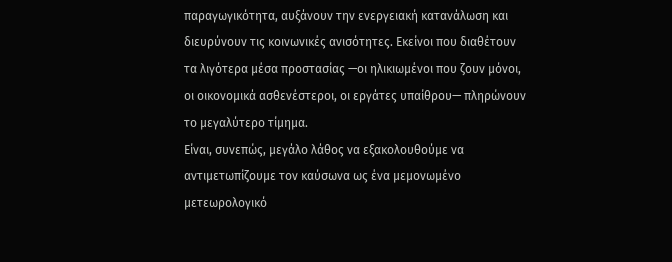παραγωγικότητα, αυξάνουν την ενεργειακή κατανάλωση και διευρύνουν τις κοινωνικές ανισότητες. Εκείνοι που διαθέτουν τα λιγότερα μέσα προστασίας —οι ηλικιωμένοι που ζουν μόνοι, οι οικονομικά ασθενέστεροι, οι εργάτες υπαίθρου— πληρώνουν το μεγαλύτερο τίμημα.
Είναι, συνεπώς, μεγάλο λάθος να εξακολουθούμε να αντιμετωπίζουμε τον καύσωνα ως ένα μεμονωμένο μετεωρολογικό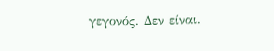γεγονός. Δεν είναι.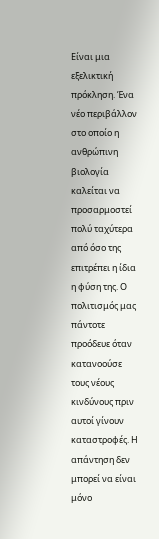Είναι μια εξελικτική πρόκληση. Ένα νέο περιβάλλον στο οποίο η ανθρώπινη βιολογία καλείται να προσαρμοστεί πολύ ταχύτερα από όσο της επιτρέπει η ίδια η φύση της. Ο πολιτισμός μας πάντοτε προόδευε όταν κατανοούσε τους νέους κινδύνους πριν αυτοί γίνουν καταστροφές. Η απάντηση δεν μπορεί να είναι μόνο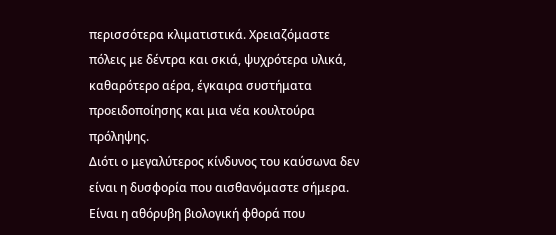περισσότερα κλιματιστικά. Χρειαζόμαστε πόλεις με δέντρα και σκιά, ψυχρότερα υλικά, καθαρότερο αέρα, έγκαιρα συστήματα προειδοποίησης και μια νέα κουλτούρα πρόληψης.
Διότι ο μεγαλύτερος κίνδυνος του καύσωνα δεν είναι η δυσφορία που αισθανόμαστε σήμερα. Είναι η αθόρυβη βιολογική φθορά που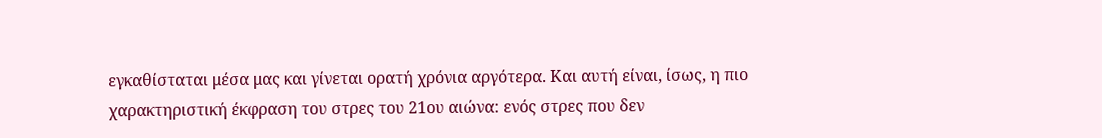εγκαθίσταται μέσα μας και γίνεται ορατή χρόνια αργότερα. Και αυτή είναι, ίσως, η πιο χαρακτηριστική έκφραση του στρες του 21ου αιώνα: ενός στρες που δεν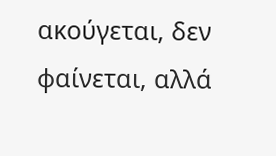ακούγεται, δεν φαίνεται, αλλά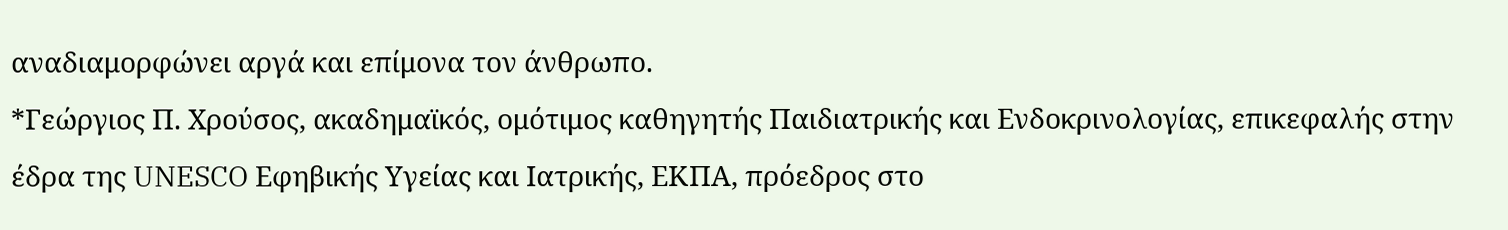αναδιαμορφώνει αργά και επίμονα τον άνθρωπο.
*Γεώργιος Π. Χρούσος, ακαδημαϊκός, ομότιμος καθηγητής Παιδιατρικής και Ενδοκρινολογίας, επικεφαλής στην έδρα της UNESCO Εφηβικής Υγείας και Ιατρικής, ΕΚΠΑ, πρόεδρος στο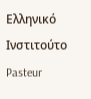Ελληνικό Ινστιτούτο Pasteur